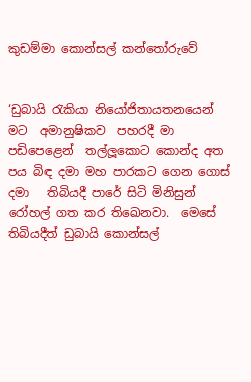කුඩම්මා කොන්සල් කන්තෝරුවේ


‘ඩුබායි රැකියා නියෝජිතායතනයෙන් මට  අමානුෂිකව  පහරදී මා පඩිපෙළෙන්  තල්ලූකොට කොන්ද අත පය බිඳ දමා මහ පාරකට ගෙන ගොස් දමා   තිබියදී පාරේ සිටි මිනිසුන්   රෝහල් ගත කර තිඛෙනවා.  මෙසේ තිබියදීත් ඩුබායි කොන්සල්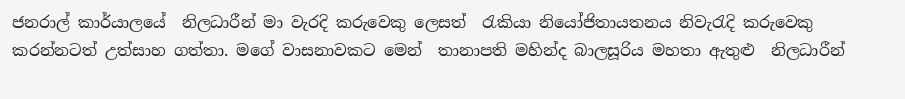ජනරාල් කාර්යාලයේ  නිලධාරීන් මා වැරදි කරුවෙකු ලෙසත්  රැකියා නියෝජිතායතනය නිවැරැදි කරුවෙකු කරන්නටත් උත්සාහ ගත්තා. මගේ වාසනාවකට මෙන්  තානාපති මහින්ද බාලසූරිය මහතා ඇතුළු  නිලධාරීන්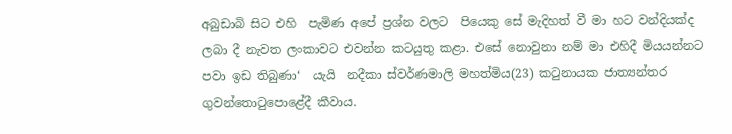අබුඩාබි සිට එහි  පැමිණ අපේ ප්‍රශ්න වලට  පියෙකු සේ මැදිහත් වී මා හට වන්දියක්ද ලබා දී නැවත ලංකාවට එවන්න කටයුතු කළා. එසේ නොවුනා නම් මා එහිදී මියයන්නට පවා ඉඩ තිබුණා‘  යැයි  නදීකා ස්වර්ණමාලි මහත්මිය(23) කටුනායක ජාත්‍යන්තර ගුවන්තොටුපොළේදී කීවාය.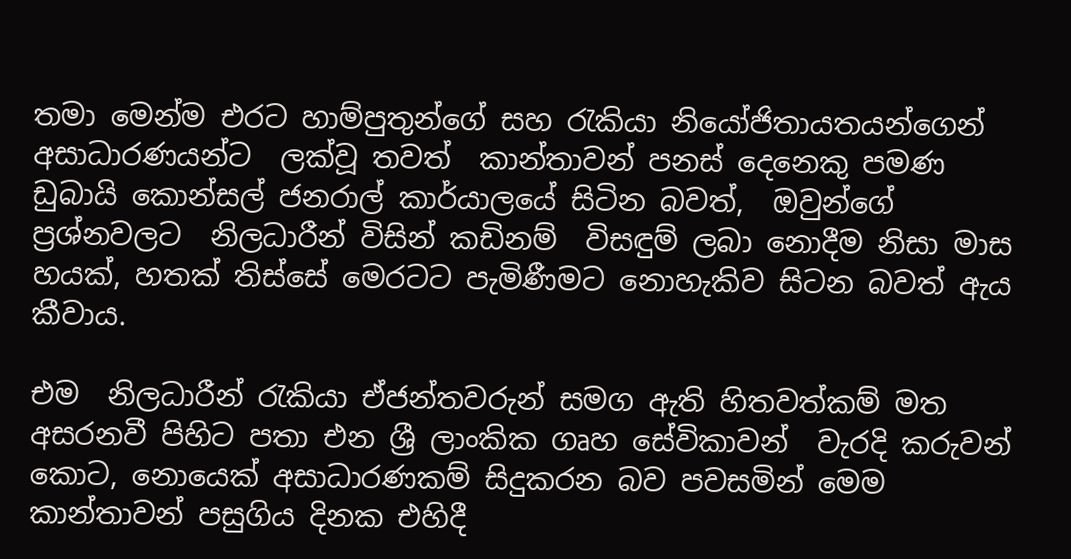තමා මෙන්ම එරට හාම්පුතුන්ගේ සහ රැකියා නියෝජිතායතයන්ගෙන් අසාධාරණයන්ට  ලක්වූ තවත්  කාන්තාවන් පනස් දෙනෙකු පමණ ඩුබායි කොන්සල් ජනරාල් කාර්යාලයේ සිටින බවත්,  ඔවුන්ගේ ප්‍රශ්නවලට  නිලධාරීන් විසින් කඩිනම්  විසඳුම් ලබා නොදීම නිසා මාස හයක්, හතක් තිස්සේ මෙරටට පැමිණීමට නොහැකිව සිටන බවත් ඇය කීවාය.

එම  නිලධාරීන් රැකියා ඒජන්තවරුන් සමග ඇති හිතවත්කම් මත අසරනවී පිහිට පතා එන ශ්‍රී ලාංකික ගෘහ සේවිකාවන්  වැරදි කරුවන් කොට, නොයෙක් අසාධාරණකම් සිදුකරන බව පවසමින් මෙම කාන්තාවන් පසුගිය දිනක එහිදී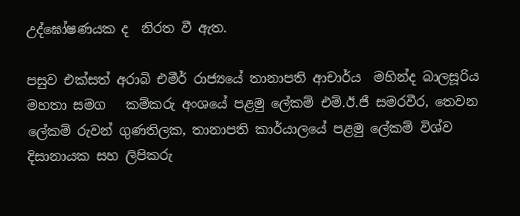උද්ඝෝෂණයක ද  නිරත වී ඇත.

පසුව එක්සත් අරාබි එමීර් රාජ්‍යයේ තානාපති ආචාර්ය  මහින්ද බාලසූරිය මහතා සමග   කම්කරු අංශයේ පළමු ලේකම් එම්.ඊ.ජී සමරවීර, තෙවන ලේකම් රුවන් ගුණතිලක, තානාපති කාර්යාලයේ පළමු ලේකම් විශ්ව දිසානායක සහ ලිපිකරු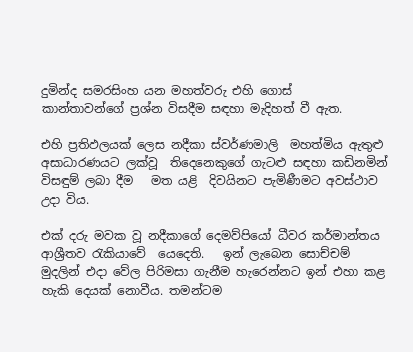දුමින්ද සමරසිංහ යන මහත්වරු එහි ගොස්   කාන්තාවන්ගේ ප්‍රශ්න විසදීම සඳහා මැදිහත් වී ඇත.

එහි ප්‍රතිඵලයක් ලෙස නදීකා ස්වර්ණමාලි  මහත්මිය ඇතුළු අසාධාරණයට ලක්වූ  තිදෙනෙකුගේ ගැටළු සඳහා කඩිනමින් විසඳුම් ලබා දීම   මත යළි  දිවයිනට පැමිණීමට අවස්ථාව උදා විය.

එක් දරු මවක වූ නදීකාගේ දෙමව්පියෝ ධීවර කර්මාන්තය ආශ්‍රීතව රැකියාවේ  යෙදෙති.   ඉන් ලැබෙන සොච්චම් මුදලින් එදා වේල පිරිමසා ගැනීම හැරෙන්නට ඉන් එහා කළ හැකි දෙයක් නොවීය. තමන්ටම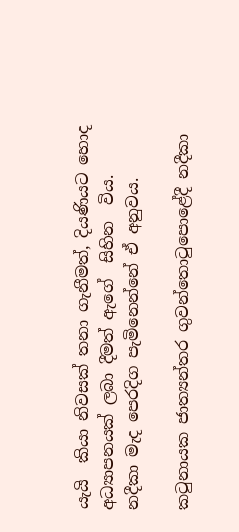යැයි  කියා නිවසක් තනා ගැනීමත්, දියණියට හොද අධ්‍යාපනයක් ලබා දීමත් ඇගේ  සිහින  විය. නදීකා මැද පෙරදිග පැමිනෙන්නේ ඒ අනුවය.

කටුනායක ජාත්‍යන්තර ගුවන්තොටුපොළේදී නදීකා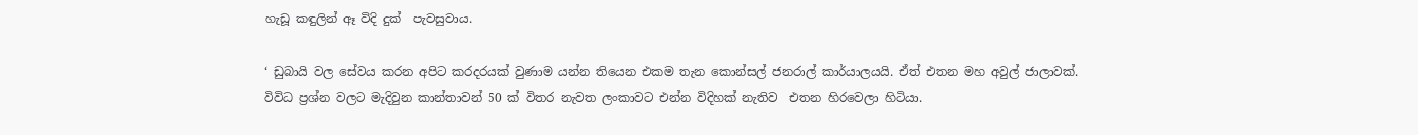හැඩූ කඳුලින් ඈ විදි දුක්  පැවසුවාය.

‘ ඩුබායි වල සේවය කරන අපිට කරදරයක් වුණාම යන්න තියෙන එකම තැන කොන්සල් ජනරාල් කාර්යාලයයි. ඒත් එතන මහ අවුල් ජාලාවක්. විවිධ ප්‍රශ්න වලට මැදිවුන කාන්තාවන් 50 ක් විතර නැවත ලංකාවට එන්න විදිහක් නැතිව  එතන හිරවෙලා හිටියා.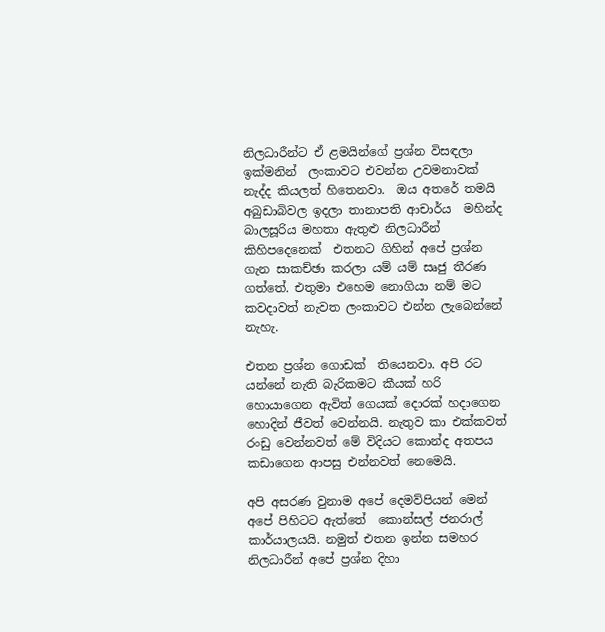නිලධාරීන්ට ඒ ළමයින්ගේ ප්‍රශ්න විසඳලා ඉක්මනින්  ලංකාවට එවන්න උවමනාවක් නැද්ද කියලත් හිතෙනවා.  ඔය අතරේ තමයි අබුඩාබිවල ඉදලා තානාපති ආචාර්ය  මහින්ද බාලසූරිය මහතා ඇතුළු නිලධාරීන් කිහිපදෙනෙක්  එතනට ගිහින් අපේ ප්‍රශ්න ගැන සාකච්ඡා කරලා යම් යම් සෘජු තීරණ ගත්තේ. එතුමා එහෙම නොගියා නම් මට කවදාවත් නැවත ලංකාවට එන්න ලැබෙන්නේ නැහැ.

එතන ප්‍රශ්න ගොඩක්  තියෙනවා. අපි රට යන්නේ නැති බැරිකමට කීයක් හරි හොයාගෙන ඇවිත් ගෙයක් දොරක් හදාගෙන හොදින් ජීවත් වෙන්නයි. නැතුව කා එක්කවත් රංඩු වෙන්නවත් මේ විදියට කොන්ද අතපය කඩාගෙන ආපසු එන්නවත් නෙමෙයි.

අපි අසරණ වුනාම අපේ දෙමව්පියන් මෙන් අපේ පිහිටට ඇත්තේ  කොන්සල් ජනරාල් කාර්යාලයයි. නමුත් එතන ඉන්න සමහර  නිලධාරීන් අපේ ප්‍රශ්න දිහා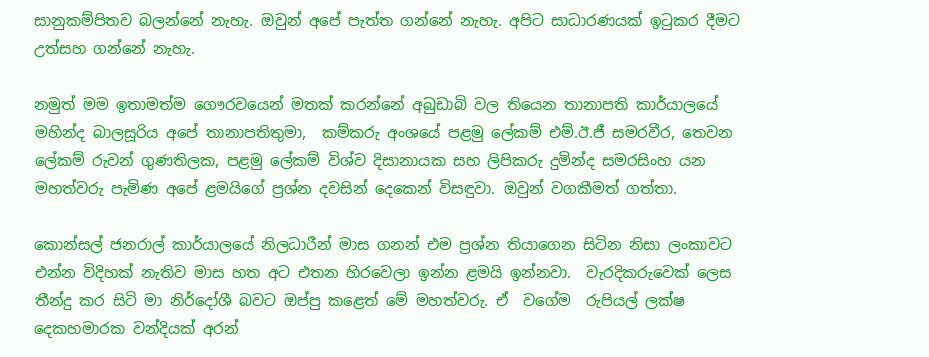සානුකම්පිතව බලන්නේ නැහැ. ඔවුන් අපේ පැත්ත ගන්නේ නැහැ. අපිට සාධාරණයක් ඉටුකර දීමට උත්සහ ගන්නේ නැහැ.

නමුත් මම ඉතාමත්ම ගෞරවයෙන් මතක් කරන්නේ අබුඩාබි වල තියෙන තානාපති කාර්යාලයේ මහින්ද බාලසූරිය අපේ තානාපතිතුමා,  කම්කරු අංශයේ පළමු ලේකම් එම්.ඊ.ජී සමරවීර, තෙවන ලේකම් රුවන් ගුණතිලක, පළමු ලේකම් විශ්ව දිසානායක සහ ලිපිකරු දුමින්ද සමරසිංහ යන මහත්වරු පැමිණ අපේ ළමයිගේ ප්‍රශ්න දවසින් දෙකෙන් විසඳුවා. ඔවුන් වගකීමත් ගත්තා.

කොන්සල් ජනරාල් කාර්යාලයේ නිලධාරීන් මාස ගනන් එම ප්‍රශ්න තියාගෙන සිටින නිසා ලංකාවට එන්න විදිහක් නැතිව මාස හත අට එතන හිරවෙලා ඉන්න ළමයි ඉන්නවා.  වැරදිකරුවෙක් ලෙස තීන්දු කර සිටි මා නිර්දෝශී බවට ඔප්පු කළෙත් මේ මහත්වරු. ඒ  වගේම  රුපියල් ලක්ෂ දෙකහමාරක වන්දියක් අරන්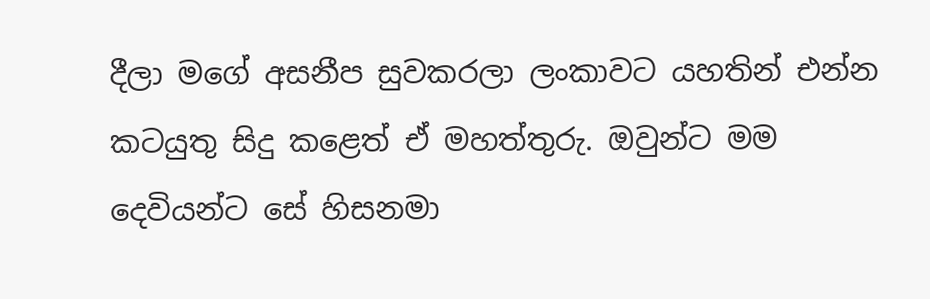දීලා මගේ අසනීප සුවකරලා ලංකාවට යහතින් එන්න කටයුතු සිදු කළෙත් ඒ මහත්තුරු. ඔවුන්ට මම දෙවියන්ට සේ හිසනමා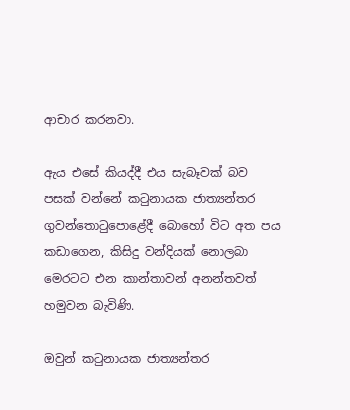ආචාර කරනවා.

ඇය එසේ කියද්දී එය සැබෑවක් බව පසක් වන්නේ කටුනායක ජාත්‍යන්තර ගුවන්තොටුපොළේදී බොහෝ විට අත පය කඩාගෙන, කිසිදු වන්දියක් නොලබා මෙරටට එන කාන්තාවන් අනන්තවත් හමුවන බැවිණි.

ඔවුන් කටුනායක ජාත්‍යන්තර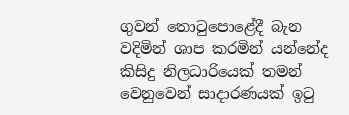ගුවන් තොටුපොළේදී බැන වදිමින් ශාප කරමින් යන්නේද  කිසිදු නිලධාරියෙක් තමන්  වෙනුවෙන් සාදාරණයක් ඉටු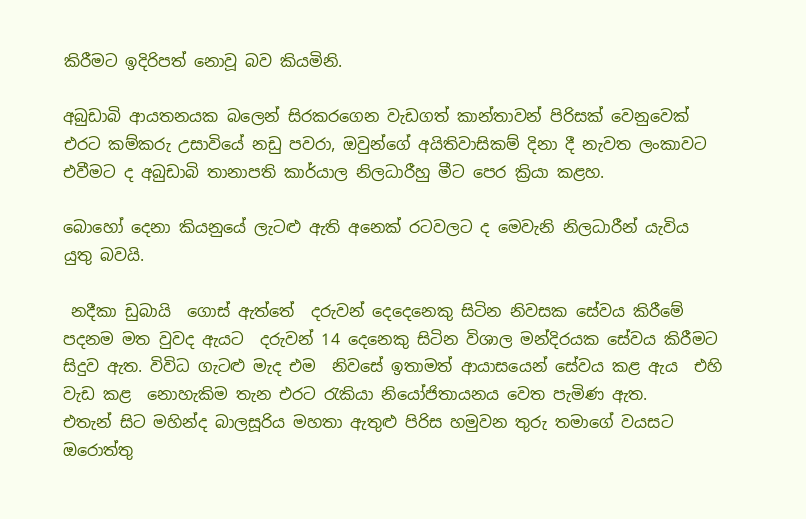කිරීමට ඉදිරිපත් නොවූ බව කියමිනි.

අබුඩාබි ආයතනයක බලෙන් සිරකරගෙන වැඩගත් කාන්තාවන් පිරිසක් වෙනුවෙක් එරට කම්කරු උසාවියේ නඩු පවරා, ඔවුන්ගේ අයිතිවාසිකම් දිනා දී නැවත ලංකාවට එවීමට ද අබුඩාබි තානාපති කාර්යාල නිලධාරීහු මීට පෙර ක්‍රියා කළහ.

බොහෝ දෙනා කියනුයේ ලැටළු ඇති අනෙක් රටවලට ද මෙවැනි නිලධාරීන් යැවිය යුතු බවයි.

 නදීකා ඩුබායි  ගොස් ඇත්තේ  දරුවන් දෙදෙනෙකු සිටින නිවසක සේවය කිරීමේ පදනම මත වුවද ඇයට  දරුවන් 14 දෙනෙකු සිටින විශාල මන්දිරයක සේවය කිරීමට සිදුව ඇත. විවිධ ගැටළු මැද එම  නිවසේ ඉතාමත් ආයාසයෙන් සේවය කළ ඇය  එහි වැඩ කළ  නොහැකිම තැන එරට රැකියා නියෝජිතායනය වෙත පැමිණ ඇත.
එතැන් සිට මහින්ද බාලසූරිය මහතා ඇතුළු පිරිස හමුවන තුරු තමාගේ වයසට ඔරොත්තු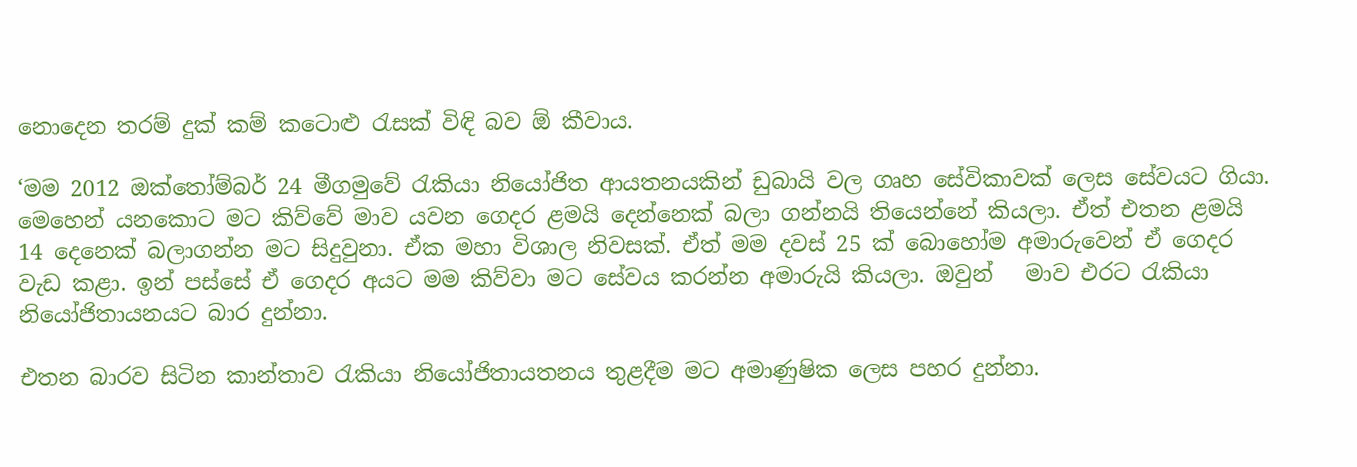නොදෙන තරම් දුක් කම් කටොළු රැසක් විඳි බව ඕ කීවාය.

‘මම 2012 ඔක්තෝම්බර් 24 මීගමුවේ රැකියා නියෝජිත ආයතනයකින් ඩුබායි වල ගෘහ සේවිකාවක් ලෙස සේවයට ගියා. මෙහෙන් යනකොට මට කිව්වේ මාව යවන ගෙදර ළමයි දෙන්නෙක් බලා ගන්නයි තියෙන්නේ කියලා. ඒත් එතන ළමයි 14 දෙනෙක් බලාගන්න මට සිදුවුනා. ඒක මහා විශාල නිවසක්. ඒත් මම දවස් 25 ක් බොහෝම අමාරුවෙන් ඒ ගෙදර වැඩ කළා. ඉන් පස්සේ ඒ ගෙදර අයට මම කිව්වා මට සේවය කරන්න අමාරුයි කියලා. ඔවුන්   මාව එරට රැකියා නියෝජිතායනයට බාර දුන්නා.

එතන බාරව සිටින කාන්තාව රැකියා නියෝජිතායතනය තුළදීම මට අමාණුෂික ලෙස පහර දුන්නා.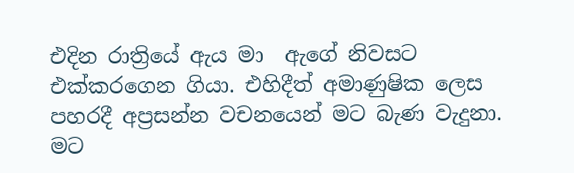එදින රාත්‍රියේ ඇය මා  ඇගේ නිවසට එක්කරගෙන ගියා. එහිදීත් අමාණුෂික ලෙස පහරදී අප්‍රසන්න වචනයෙන් මට බැණ වැදුනා. මට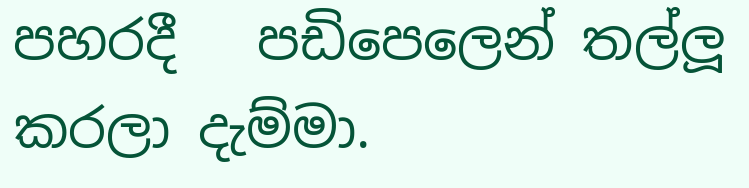පහරදී   පඩිපෙලෙන් තල්ලූ කරලා දැම්මා.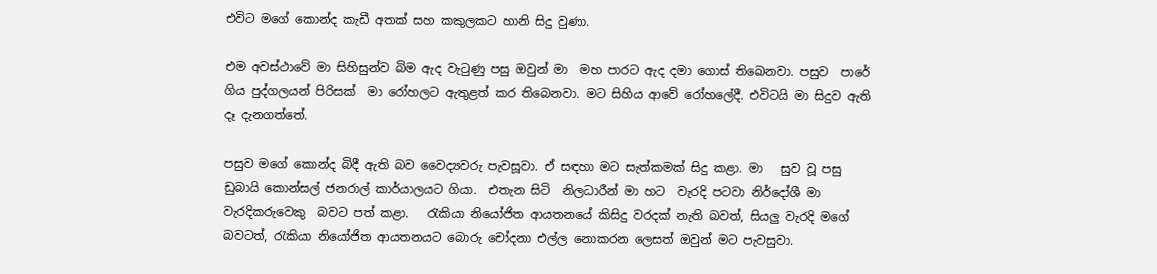එවිට මගේ කොන්ද කැඩී අතක් සහ කකුලකට හානි සිදු වුණා.

එම අවස්ථාවේ මා සිහිසුන්ව බිම ඇද වැටුණු පසු ඔවුන් මා  මහ පාරට ඇද දමා ගොස් තිඛෙනවා. පසුව  පාරේ ගිය පුද්ගලයන් පිරිසක්  මා රෝහලට ඇතුළත් කර තිබෙනවා. මට සිහිය ආවේ රෝහලේදී. එවිටයි මා සිදුව ඇති දෑ දැනගත්තේ.

පසුව මගේ කොන්ද බිදී ඇති බව වෛද්‍යවරු පැවසූවා. ඒ සඳහා මට සැත්කමක් සිදු කළා. මා   සුව වූ පසු ඩුබායි කොන්සල් ජනරාල් කාර්යාලයට ගියා.  එතැන සිටි  නිලධාරීන් මා හට  වැරදි පටවා නිර්දෝශී මා වැරදිකරුවෙකු  බවට පත් කළා.   රැකියා නියෝජිත ආයතනයේ කිසිදු වරදක් නැති බවත්, සියලු වැරදි මගේ බවටත්, රැකියා නියෝජිත ආයතනයට බොරු චෝදනා එල්ල නොකරන ලෙසත් ඔවුන් මට පැවසුවා.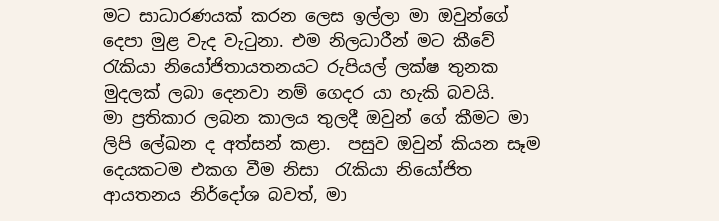මට සාධාරණයක් කරන ලෙස ඉල්ලා මා ඔවුන්ගේ දෙපා මුළ වැද වැටුනා. එම නිලධාරීන් මට කීවේ රැකියා නියෝජිතායතනයට රුපියල් ලක්ෂ තුනක මුදලක් ලබා දෙනවා නම් ගෙදර යා හැකි බවයි.
මා ප්‍රතිකාර ලබන කාලය තුලදී ඔවුන් ගේ කීමට මා ලිපි ලේඛන ද අත්සන් කළා.  පසුව ඔවුන් කියන සෑම දෙයකටම එකග වීම නිසා  රැකියා නියෝජිත ආයතනය නිර්දෝශ බවත්, මා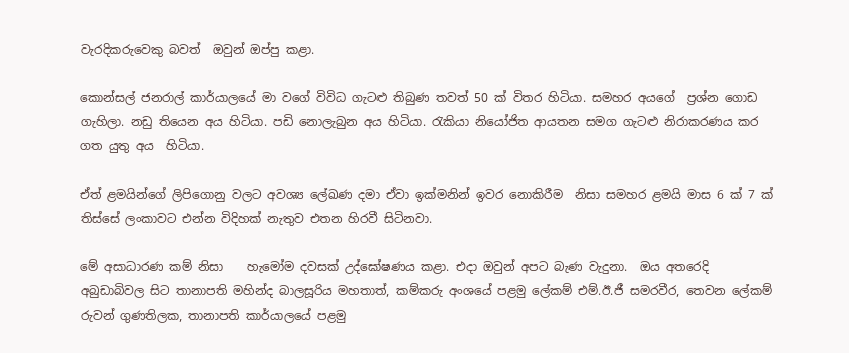වැරදිකරුවෙකු බවත්  ඔවුන් ඔප්පු කළා.

කොන්සල් ජනරාල් කාර්යාලයේ මා වගේ විවිධ ගැටළු තිබුණ තවත් 50 ක් විතර හිටියා. සමහර අයගේ  ප්‍රශ්න ගොඩ ගැහිලා. නඩු තියෙන අය හිටියා. පඩි නොලැබුන අය හිටියා. රැකියා නියෝජිත ආයතන සමග ගැටළු නිරාකරණය කර ගත යුතු අය  හිටියා.

ඒත් ළමයින්ගේ ලිපිගොනු වලට අවශ්‍ය ලේඛණ දමා ඒවා ඉක්මනින් ඉවර නොකිරීම  නිසා සමහර ළමයි මාස 6 ක් 7 ක් තිස්සේ ලංකාවට එන්න විදිහක් නැතුව එතන හිරවී සිටිනවා.

මේ අසාධාරණ කම් නිසා    හැමෝම දවසක් උද්ඝෝෂණය කළා. එදා ඔවුන් අපට බැණ වැදුනා.  ඔය අතරෙදි අබුඩාබිවල සිට තානාපති මහින්ද බාලසූරිය මහතාත්, කම්කරු අංශයේ පළමු ලේකම් එම්.ඊ.ජී සමරවීර, තෙවන ලේකම් රුවන් ගුණතිලක, තානාපති කාර්යාලයේ පළමු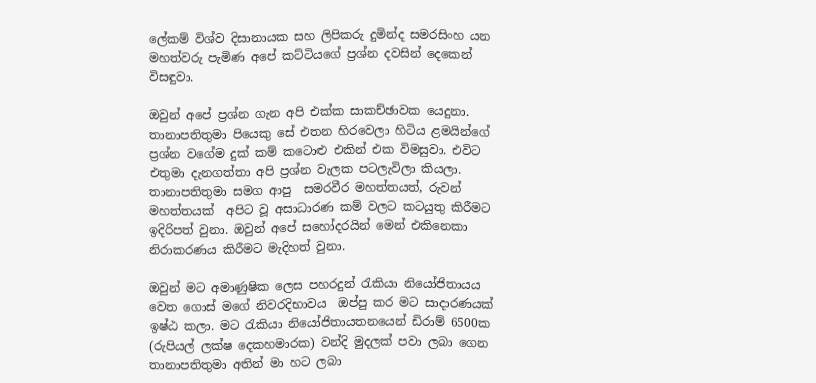ලේකම් විශ්ව දිසානායක සහ ලිපිකරු දුමින්ද සමරසිංහ යන මහත්වරු පැමිණ අපේ කට්ටියගේ ප්‍රශ්න දවසින් දෙකෙන් විසඳුවා.

ඔවුන් අපේ ප්‍රශ්න ගැන අපි එක්ක සාකච්ඡාවක යෙදුනා. තානාපතිතුමා පියෙකු සේ එතන හිරවෙලා හිටිය ළමයින්ගේ ප්‍රශ්න වගේම දුක් කම් කටොළු එකින් එක විමසුවා. එවිට එතුමා දැනගත්තා අපි ප්‍රශ්න වැලක පටලැවිලා කියලා. තානාපතිතුමා සමග ආපු  සමරවීර මහත්තයත්, රුවන් මහත්තයක්  අපිට වූ අසාධාරණ කම් වලට කටයුතු කිරීමට ඉදිරිපත් වුනා. ඔවුන් අපේ සහෝදරයින් මෙන් එකිනෙකා  නිරාකරණය කිරීමට මැදිහත් වුනා.

ඔවුන් මට අමාණුෂික ලෙස පහරදුන් රැකියා නියෝජිතායය වෙත ගොස් මගේ නිවරදිභාවය  ඔප්පු කර මට සාදාරණයක් ඉෂ්ඨ කලා. මට රැකියා නියෝජිතායතනයෙන් ඩිරාම් 6500ක (රුපියල් ලක්ෂ දෙකහමාරක) වන්දි මුදලක් පවා ලබා ගෙන තානාපතිතුමා අතින් මා හට ලබා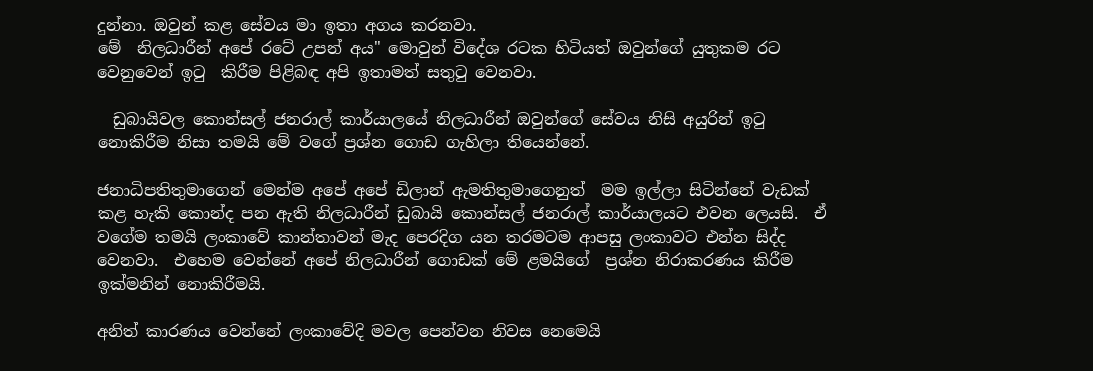දුන්නා. ඔවුන් කළ සේවය මා ඉතා අගය කරනවා.
මේ  නිලධාරීන් අපේ රටේ උපන් අය" මොවුන් විදේශ රටක හිටියත් ඔවුන්ගේ යුතුකම රට වෙනුවෙන් ඉටු  කිරීම පිළිබඳ අපි ඉතාමත් සතුටු වෙනවා.

  ඩුබායිවල කොන්සල් ජනරාල් කාර්යාලයේ නිලධාරීන් ඔවුන්ගේ සේවය නිසි අයුරින් ඉටු නොකිරීම නිසා තමයි මේ වගේ ප්‍රශ්න ගොඩ ගැහිලා තියෙන්නේ.

ජනාධිපතිතුමාගෙන් මෙන්ම අපේ අපේ ඩිලාන් ඇමතිතුමාගෙනුත්  මම ඉල්ලා සිටින්නේ වැඩක් කළ හැකි කොන්ද පන ඇති නිලධාරීන් ඩුබායි කොන්සල් ජනරාල් කාර්යාලයට එවන ලෙයසි.  ඒ වගේම තමයි ලංකාවේ කාන්තාවන් මැද පෙරදිග යන තරමටම ආපසු ලංකාවට එන්න සිද්ද වෙනවා.  එහෙම වෙන්නේ අපේ නිලධාරීන් ගොඩක් මේ ළමයිගේ  ප්‍රශ්න නිරාකරණය කිරීම ඉක්මනින් නොකිරීමයි.

අනිත් කාරණය වෙන්නේ ලංකාවේදි මවල පෙන්වන නිවස නෙමෙයි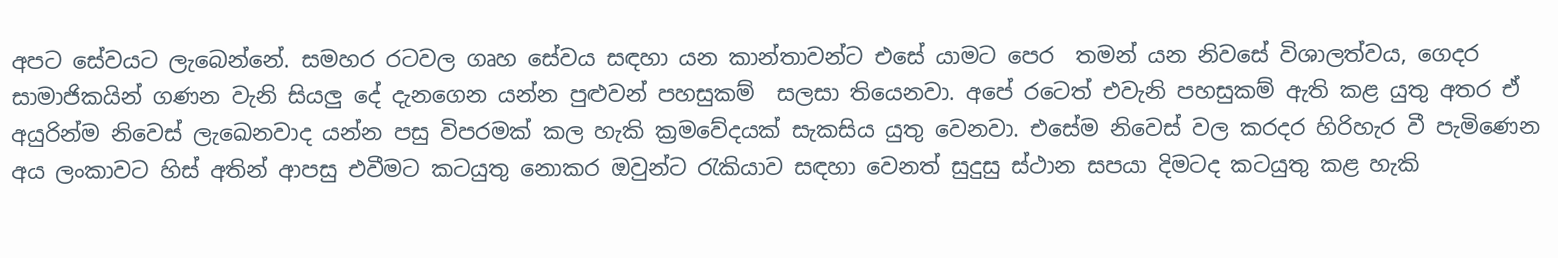අපට සේවයට ලැබෙන්නේ. සමහර රටවල ගෘහ සේවය සඳහා යන කාන්තාවන්ට එසේ යාමට පෙර  තමන් යන නිවසේ විශාලත්වය, ගෙදර සාමාජිකයින් ගණන වැනි සියලු දේ දැනගෙන යන්න පුළුවන් පහසුකම්  සලසා තියෙනවා. අපේ රටෙත් එවැනි පහසුකම් ඇති කළ යුතු අතර ඒ අයුරින්ම නිවෙස් ලැඛෙනවාද යන්න පසු විපරමක් කල හැකි ක්‍රමවේදයක් සැකසිය යුතු වෙනවා. එසේම නිවෙස් වල කරදර හිරිහැර වී පැමිණෙන අය ලංකාවට හිස් අතින් ආපසු එවීමට කටයුතු නොකර ඔවුන්ට රැකියාව සඳහා වෙනත් සුදුසු ස්ථාන සපයා දිමටද කටයුතු කළ හැකි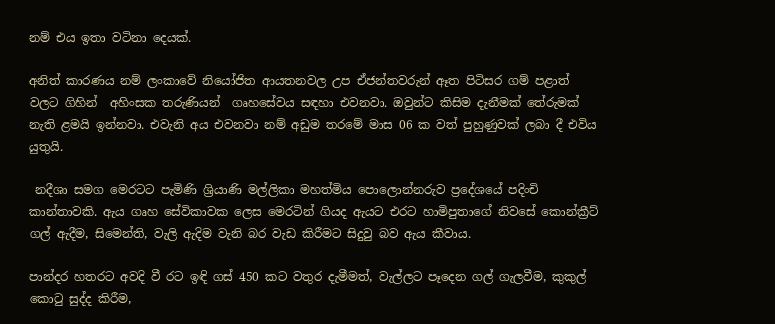නම් එය ඉතා වටිනා දෙයක්.

අනිත් කාරණය නම් ලංකාවේ නියෝජිත ආයතනවල උප ඒජන්තවරුන් ඈත පිටිසර ගම් පළාත් වලට ගිහින්  අහිංසක තරුණියන්  ගෘහසේවය සඳහා එවනවා. ඔවුන්ට කිසිම දැනීමක් තේරුමක් නැති ළමයි ඉන්නවා. එවැනි අය එවනවා නම් අඩුම තරමේ මාස 06 ක වත් පුහුණුවක් ලබා දී එවිය යුතුයි.

 නදීශා සමග මෙරටට පැමිණි ශ්‍රියාණි මල්ලිකා මහත්මිය පොලොන්නරුව ප්‍රදේශයේ පදිංචි කාන්තාවකි. ඇය ගෘහ සේවිකාවක ලෙස මෙරටින් ගියද ඇයට එරට හාමිපුතාගේ නිවසේ කොන්ක්‍රීට් ගල් ඇදීම, සිමෙන්ති, වැලි ඇදිම වැනි බර වැඩ කිරීමට සිදුවු බව ඇය කීවාය.

පාන්දර හතරට අවදි වී රට ඉඳි ගස් 450 කට වතුර දැමීමත්, වැල්ලට පෑදෙන ගල් ගැලවීම, කුකුල් කොටු සුද්ද කිරීම,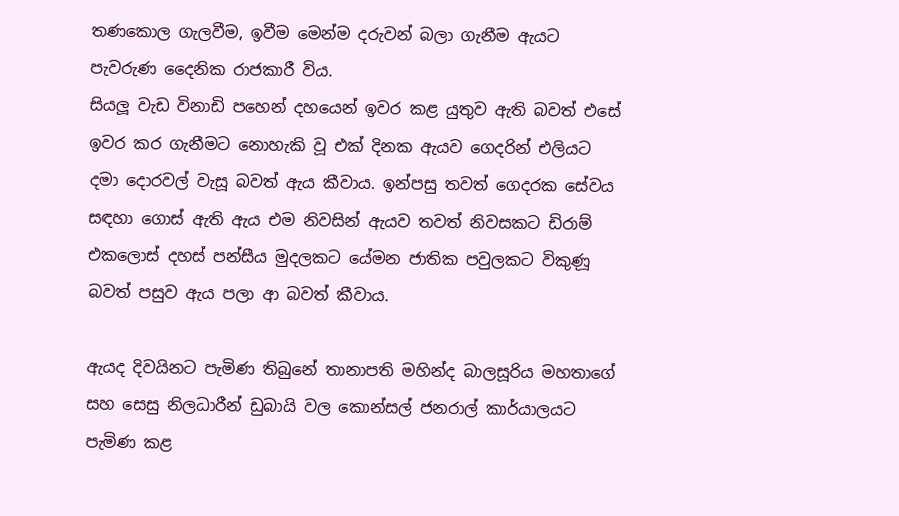තණකොල ගැලවීම, ඉවීම මෙන්ම දරුවන් බලා ගැනීම ඇයට පැවරුණ දෛනික රාජකාරී විය.
සියලූ වැඩ විනාඩි පහෙන් දහයෙන් ඉවර කළ යුතුව ඇති බවත් එසේ ඉවර කර ගැනීමට නොහැකි වූ එක් දිනක ඇයව ගෙදරින් එලියට දමා දොරවල් වැසූ බවත් ඇය කීවාය. ඉන්පසු තවත් ගෙදරක සේවය සඳහා ගොස් ඇති ඇය එම නිවසින් ඇයව තවත් නිවසකට ඩිරාම් එකලොස් දහස් පන්සීය මුදලකට යේමන ජාතික පවුලකට විකුණූ බවත් පසුව ඇය පලා ආ බවත් කීවාය.

ඇයද දිවයිනට පැමිණ තිබුනේ තානාපති මහින්ද බාලසූරිය මහතාගේ සහ සෙසු නිලධාරීන් ඩුබායි වල කොන්සල් ජනරාල් කාර්යාලයට පැමිණ කළ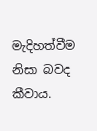මැදිහත්වීම නිසා බවද කීවාය.